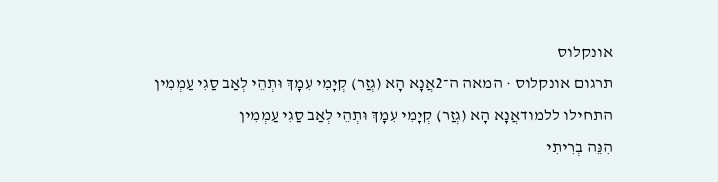אונקלוס
תרגום אונקלוס · המאה ה־2אֲנָא הָא (גְזַר) קְיָמִי עִמָךְ וּתְהֵי לְאַב סַגִי עַמְמִין
התחילו ללמודאֲנָא הָא (גְזַר) קְיָמִי עִמָךְ וּתְהֵי לְאַב סַגִי עַמְמִין
הִנֵּה בְרִיתִי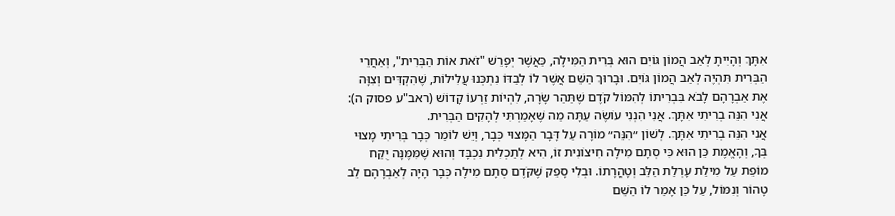אִתָּךְ וְהָיִיתָ לְאַב הֲמוֹן גּוֹיִם הוּא בְּרִית הַמִּילָה, כַּאֲשֶׁר יְפָרֵשׁ "זֹאת אוֹת הַבְּרִית", וְאַחֲרֵי הַבְּרִית תִּהְיֶה לְאַב הֲמוֹן גּוֹיִם. וּבָרוּךְ הַשֵּׁם אֲשֶׁר לוֹ לְבַדּוֹ נִתְכְּנוּ עֲלִילוֹת, שֶׁהִקְדִּים וְצִוָּה אֶת אַבְרָהָם לָבֹא בִּבְרִיתוֹ לְהִמּוֹל קֹדֶם שֶׁתַּהַר שָׂרָה, לִהְיוֹת זַרְעוֹ קָדוֹשׁ (ראב"ע פסוק ה):
אֲנִי הִנֵּה בְרִיתִי אִתָּךְ. אֲנִי הִנְנִי עוֹשֶׂה עַתָּה מַה שֶּׁאָמַרְתִּי לְהָקִים הַבְּרִית.
אֲנִי הִנֵּה בְרִיתִי אִתָּךְ. לְשׁוֹן ״הִנֵּה״ מוֹרָה עַל דָּבָר הַמָּצוּי כְּבָר, וְיֵשׁ לוֹמַר כְּבָר בְּרִיתִי מָצוּי בְּךָ, וְהָאֱמֶת כֵּן הוּא כִּי סְתָם מִילָה חִיצוֹנִית זוֹ, הִיא לְתַכְלִית נִכְבָּד וְהוּא שֶׁמִּמֶּנָּה יֻקַּח מוֹפֵת עַל מִילַת עָרְלַת הַלֵּב וְטָהֳרָתוֹ. וּבְלִי סָפֵק שֶׁקֹּדֶם סְתָם מִילָה כְּבָר הָיָה לְאַבְרָהָם לֵב טָהוֹר וְנִמּוֹל, עַל כֵּן אָמַר לוֹ הַשֵּׁם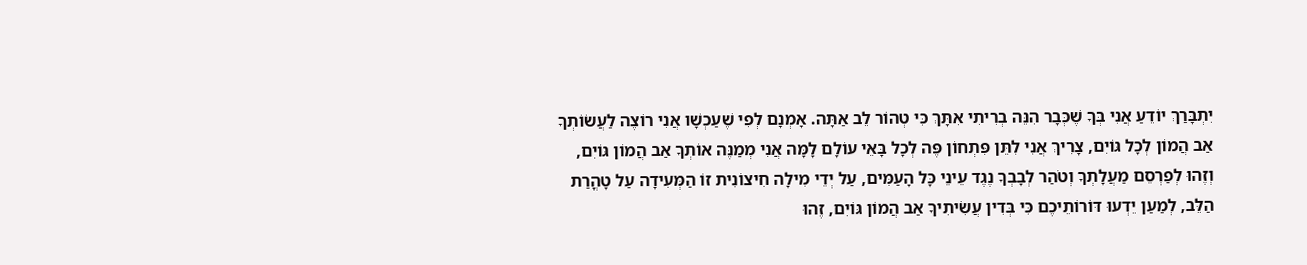יִתְבָּרַךְ יוֹדֵעַ אֲנִי בְּךָ שֶׁכְּבָר הִנֵּה בְרִיתִי אִתָּךְ כִּי טְהוֹר לֵב אַתָּה. אָמְנָם לְפִי שֶׁעַכְשָׁו אֲנִי רוֹצֶה לַעֲשׂוֹתְךָ אַב הֲמוֹן לְכָל גּוֹיִם, צָרִיךְ אֲנִי לִתֵּן פִּתְחוֹן פֶּה לְכָל בָּאֵי עוֹלָם לָמָּה אֲנִי מְמַנֶּה אוֹתְךָ אַב הֲמוֹן גּוֹיִם, וְזֶהוּ לְפַרְסֵם מַעֲלָתְךָ וְטֹהַר לְבָבְךָ נֶגֶד עֵינֵי כָּל הָעַמִּים, עַל יְדֵי מִילָה חִיצוֹנִית זוֹ הַמְּעִידָה עַל טָהֳרַת הַלֵּב, לְמַעַן יֵדְעוּ דּוֹרוֹתֵיכֶם כִּי בְּדִין עֲשִׂיתִיךָ אַב הֲמוֹן גּוֹיִם, זֶהוּ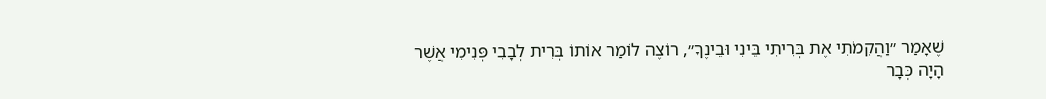שֶׁאָמַר ״וַהֲקִמֹתִי אֶת בְּרִיתִי בֵּינִי וּבֵינֶךָ״, רוֹצֶה לוֹמַר אוֹתוֹ בְּרִית לְבָבִי פְּנִימִי אֲשֶׁר הָיָה כְּבָר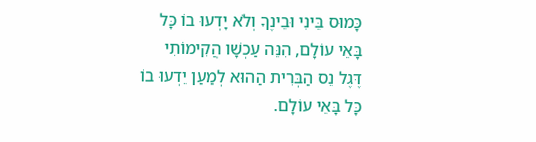כָּמוּס בֵּינִי וּבֵינֶךָ וְלֹא יָדְעוּ בוֹ כָּל בָּאֵי עוֹלָם, הִנֵּה עַכְשָׁו הֲקִימוֹתִי דֶּגֶל נֵס הַבְּרִית הַהוּא לְמַעַן יֵדְעוּ בוֹ כָּל בָּאֵי עוֹלָם.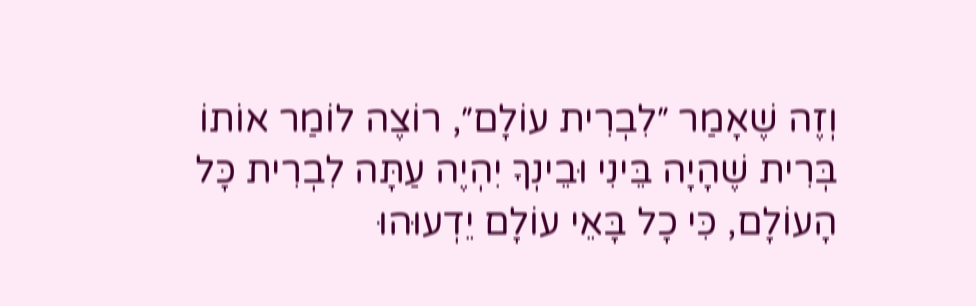וְזֶה שֶׁאָמַר ״לִבְרִית עוֹלָם״, רוֹצֶה לוֹמַר אוֹתוֹ בְּרִית שֶׁהָיָה בֵּינִי וּבֵינְךָ יִהְיֶה עַתָּה לִבְרִית כָּל הָעוֹלָם, כִּי כָל בָּאֵי עוֹלָם יֵדְעוּהוּ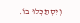וְיִסְתַּכְּלוּ בוֹ.